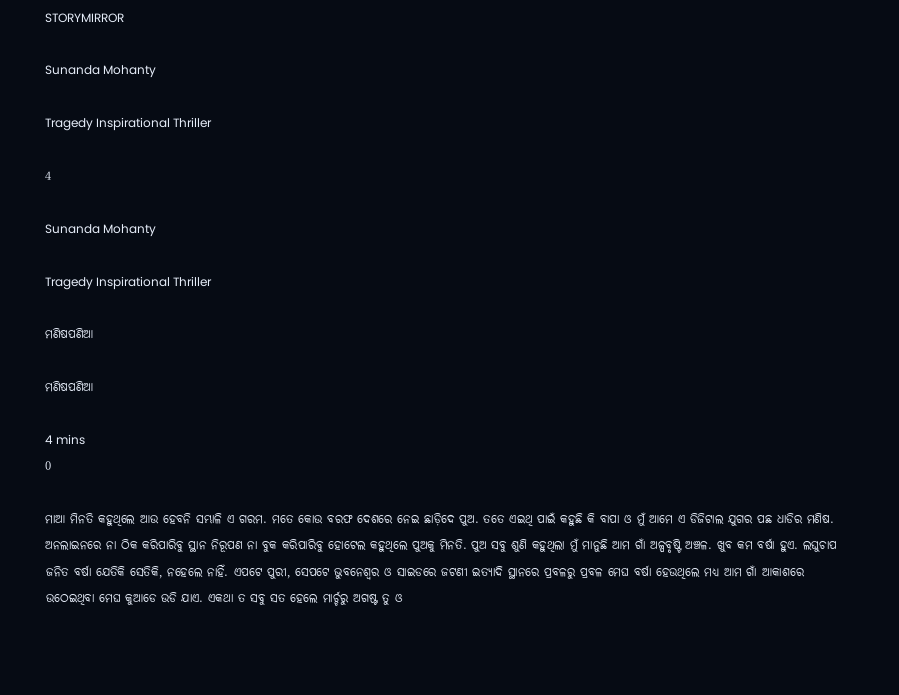STORYMIRROR

Sunanda Mohanty

Tragedy Inspirational Thriller

4

Sunanda Mohanty

Tragedy Inspirational Thriller

ମଣିଷପଣିଆ

ମଣିଷପଣିଆ

4 mins
0

ମାଆ ମିନତି କହୁଥିଲେ ଆଉ ହେବନି ସମ୍ଭାଳି ଏ ଗରମ. ମତେ କୋଉ ବରଫ ଦେଶରେ ନେଇ ଛାଡ଼ିଦେ ପୁଅ. ତତେ ଏଇଥି ପାଇଁ କହୁଛି କି ବାପା ଓ ମୁଁ ଆମେ ଏ ଡିଜିଟାଲ ଯୁଗର ପଛ ଧାଡିର ମଣିଷ. ଅନଲାଇନରେ ନା ଠିକ କରିପାରିବୁ ସ୍ଥାନ ନିରୂପଣ ନା ବୁକ କରିପାରିବୁ ହୋଟେଲ କହୁଥିଲେ ପୁଅକୁ ମିନତି. ପୁଅ ସବୁ ଶୁଣି କହୁଥିଲା ମୁଁ ମାନୁଛି ଆମ ଗାଁ ଅଳ୍ପବୃଷ୍ଟି ଅଞ୍ଚଳ. ଖୁବ କମ ବର୍ଷା ହୁଏ. ଲଘୁଚାପ ଜନିତ ବର୍ଷା ଯେତିକି ସେତିକି, ନହେଲେ ନାହିଁ. ଏପଟେ ପୁରୀ, ସେପଟେ ଭୁବନେଶ୍ୱର ଓ ସାଇଡରେ ଜଟଣୀ ଇତ୍ୟାଦି ସ୍ଥାନରେ ପ୍ରବଳରୁ ପ୍ରବଳ ମେଘ ବର୍ଷା ହେଉଥିଲେ ମଧ୍ୟ ଆମ ଗାଁ ଆକାଶରେ ଉଠେଇଥିବା ମେଘ କୁଆଡେ ଉଡି ଯାଏ. ଏକଥା ତ ସବୁ ସତ ହେଲେ ମାର୍ଚ୍ଚରୁ ଅଗଷ୍ଟ ତୁ ଓ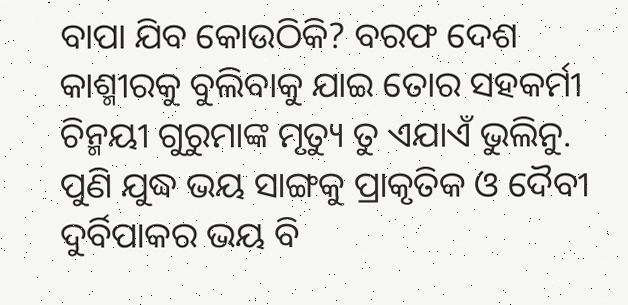ବାପା ଯିବ କୋଉଠିକି? ବରଫ ଦେଶ କାଶ୍ମୀରକୁ ବୁଲିବାକୁ ଯାଇ ତୋର ସହକର୍ମୀ ଚିନ୍ମୟୀ ଗୁରୁମାଙ୍କ ମୃତ୍ୟୁ ତୁ ଏଯାଏଁ ଭୁଲିନୁ. ପୁଣି ଯୁଦ୍ଧ ଭୟ ସାଙ୍ଗକୁ ପ୍ରାକୃତିକ ଓ ଦୈବୀ ଦୁର୍ବିପାକର ଭୟ ବି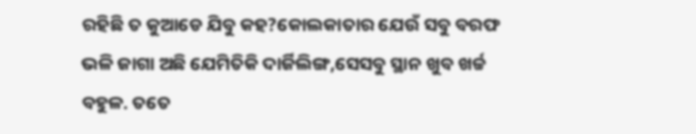ରହିଛି ତ କୁଆଡେ ଯିବୁ କହ?କୋଲକାତାର ଯେଉଁ ସବୁ ବରଫ ଭଳି ଜାଗା ଅଛି ଯେମିତିକି ଦାର୍ଜିଲିଙ୍ଗ,ସେସବୁ ସ୍ଥାନ ଖୁବ ଖର୍ଚ୍ଚ ବହୁଳ. ତତେ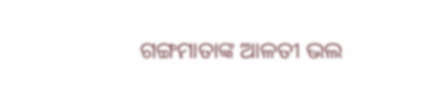ଗଙ୍ଗମାତାଙ୍କ ଆଳତୀ ଭଲ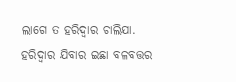ଲାଗେ ତ ହରିଦ୍ୱାର ଚାଲିଯା. ହରିଦ୍ୱାର ଯିବାର ଇଛା ବଳବତ୍ତର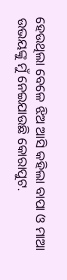ହେଉଥିଲା ବେଳେ ଝିଅ ଆସି କହିଲା ବାପା ଓ ମାଆ ଉଭୟଙ୍କୁ ମୁଁ ନେଇଯାଉଛି କୋରାପୁଟ.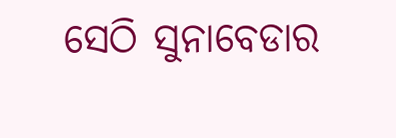ସେଠି ସୁନାବେଡାର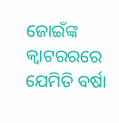ଜୋଇଁଙ୍କ କ୍ଵାଟରରରେ ଯେମିତି ବର୍ଷା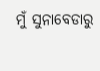ମୁଁ ସୁନାବେଡାରୁ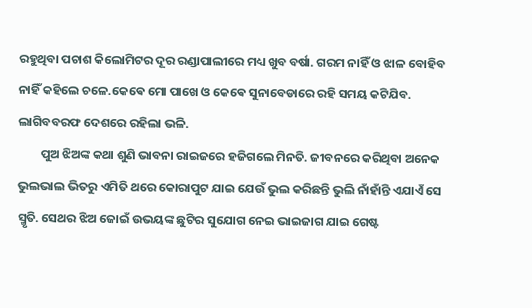ରହୁଥିବା ପଚାଶ କିଲୋମିଟର ଦୂର ରଣ୍ଡାପାଲୀରେ ମଧ୍ୟ ଖୁବ ବର୍ଷା. ଗରମ ନାହିଁ ଓ ଝାଳ ବୋହିବ ନାହିଁ କହିଲେ ଚଳେ.କେଵେ ମୋ ପାଖେ ଓ କେଵେ ସୁନାବେଡାରେ ରହି ସମୟ କଟିଯିବ. ଲାଗିବବରଫ ଦେଶରେ ରହିଲା ଭଳି.
        ପୁଅ ଝିଅଙ୍କ କଥା ଶୁଣି ଭାବନା ରାଇଜରେ ହଜିଗଲେ ମିନତି. ଜୀବନରେ କରିଥିବା ଅନେକ ଭୁଲଭାଲ ଭିତରୁ ଏମିତି ଥରେ କୋରାପୁଟ ଯାଇ ଯେଉଁ ଭୁଲ କରିଛନ୍ତି ଭୁଲି ନାଁହାଁନ୍ତି ଏଯାଏଁ ସେ ସ୍ମୃତି. ସେଥର ଝିଅ ଜୋଇଁ ଉଭୟଙ୍କ ଛୁଟିର ସୁଯୋଗ ନେଇ ଭାଇଜାଗ ଯାଇ ଗେଷ୍ଟ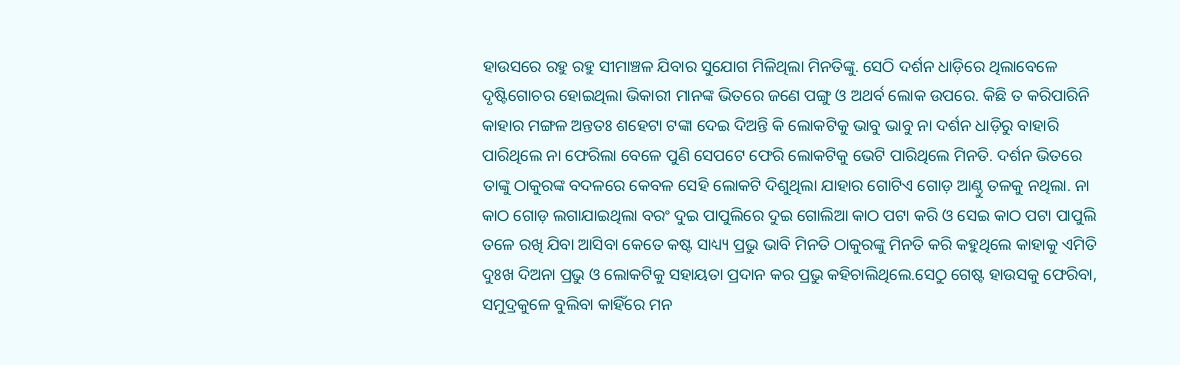ହାଉସରେ ରହୁ ରହୁ ସୀମାଞ୍ଚଳ ଯିବାର ସୁଯୋଗ ମିଳିଥିଲା ମିନତିଙ୍କୁ. ସେଠି ଦର୍ଶନ ଧାଡ଼ିରେ ଥିଲାବେଳେ ଦୃଷ୍ଟିଗୋଚର ହୋଇଥିଲା ଭିକାରୀ ମାନଙ୍କ ଭିତରେ ଜଣେ ପଙ୍ଗୁ ଓ ଅଥର୍ବ ଲୋକ ଉପରେ. କିଛି ତ କରିପାରିନି କାହାର ମଙ୍ଗଳ ଅନ୍ତତଃ ଶହେଟା ଟଙ୍କା ଦେଇ ଦିଅନ୍ତି କି ଲୋକଟିକୁ ଭାବୁ ଭାବୁ ନା ଦର୍ଶନ ଧାଡ଼ିରୁ ବାହାରି ପାରିଥିଲେ ନା ଫେରିଲା ବେଳେ ପୁଣି ସେପଟେ ଫେରି ଲୋକଟିକୁ ଭେଟି ପାରିଥିଲେ ମିନତି. ଦର୍ଶନ ଭିତରେ ତାଙ୍କୁ ଠାକୁରଙ୍କ ବଦଳରେ କେବଳ ସେହି ଲୋକଟି ଦିଶୁଥିଲା ଯାହାର ଗୋଟିଏ ଗୋଡ଼ ଆଣ୍ଠୁ ତଳକୁ ନଥିଲା. ନା କାଠ ଗୋଡ଼ ଲଗାଯାଇଥିଲା ବରଂ ଦୁଇ ପାପୁଲିରେ ଦୁଇ ଗୋଲିଆ କାଠ ପଟା କରି ଓ ସେଇ କାଠ ପଟା ପାପୁଲି ତଳେ ରଖି ଯିବା ଆସିବା କେତେ କଷ୍ଟ ସାଧ୍ୟ୍ୟ ପ୍ରଭୁ ଭାବି ମିନତି ଠାକୁରଙ୍କୁ ମିନତି କରି କହୁଥିଲେ କାହାକୁ ଏମିତି ଦୁଃଖ ଦିଅନା ପ୍ରଭୁ ଓ ଲୋକଟିକୁ ସହାୟତା ପ୍ରଦାନ କର ପ୍ରଭୁ କହିଚାଲିଥିଲେ.ସେଠୁ ଗେଷ୍ଟ ହାଉସକୁ ଫେରିବା, ସମୁଦ୍ରକୁଳେ ବୁଲିବା କାହିଁରେ ମନ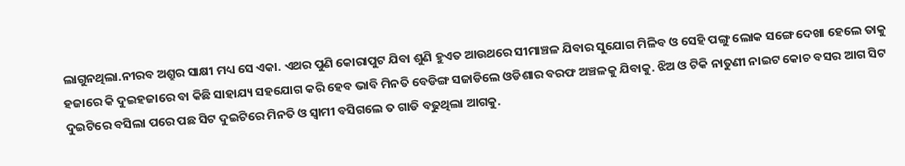ଲାଗୁନଥିଲା.ନୀରବ ଅଶ୍ରୁର ସାକ୍ଷୀ ମଧ୍ୟ ସେ ଏକା. ଏଥର ପୁଣି କୋରାପୁଟ ଯିବା ଶୁଣି ହୁଏତ ଆଉଥରେ ସୀମାଞ୍ଚଳ ଯିବାର ସୁଯୋଗ ମିଳିବ ଓ ସେହି ପଙ୍ଗୁ ଲୋକ ସଙ୍ଗେ ଦେଖା ହେଲେ ତାକୁ ହଜାରେ କି ଦୁଇହଜାରେ ବା କିଛି ସାହାଯ୍ୟ ସହଯୋଗ କରି ହେବ ଭାବି ମିନତି ବେଡିଙ୍ଗ ସଜାଡିଲେ ଓଡିଶାର ବରଫ ଅଞ୍ଚଳକୁ ଯିବାକୁ. ଝିଅ ଓ ଟିକି ନାତୁଣୀ ନାଇଟ କୋଚ ବସର ଆଗ ସିଟ ଦୁଇଟିରେ ବସିଲା ପରେ ପଛ ସିଟ ଦୁଇଟିରେ ମିନତି ଓ ସ୍ୱାମୀ ବସିଗଲେ ତ ଗାଡି ବଢୁଥିଲା ଆଗକୁ.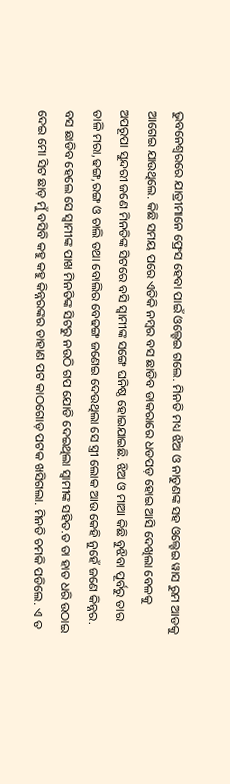ଭୁବନେଶ୍ୱରରେ ଯାତ୍ରୀମାନେ ଫ୍ରେସ ହେବା ପାଇଁ ଓଲ୍ହେଇ ଗଲେ. ମିନତି ମଧ୍ୟ ଝିଅ ଓ ନାତୁଣଙ୍କ ସହ ଓଲ୍ହେଇ ୱାସ ରୁମ ଆଡକୁ ଆଗେଇ ଯାଉଥିଲେ. କିଛି ସମୟ ପରେ ଏତିକି ନମ୍ବର ବସ ଛାଡିବ ଡାକରାରେ ଧଡପଡ଼ ହୋଇ ଆସି ଦେଖିଲା ବେଳକୁ ଅପରୂପା ସୁନ୍ଦରୀ ଜଣେ ମିନତିଙ୍କ ସିଟରେ ବସି ସ୍ୱାମୀଙ୍କ ସଙ୍ଗେ ଘନିଷ୍ଠ ହୋଇଯାଇଛି. ଝିଅ ଓ ମାଆ କିଛି ବୁଝିବା ପୂର୍ବରୁ ତାର ତାଳି ମରା,ଢଙ୍ଗ,ରଙ୍ଗ ଓ ଚାଲି ତଥା ବୋଲିର ବେଢଙ୍ଗ ଜଣେଇ ଦେଉଥିଲା ସେ ସ୍ତ୍ରୀ ଲୋକ ଆଉ କେହି ନୁହେଁ ଜଣେ କିନ୍ନର. ବସ ଛାଡିବ ହେଲେ ସେ ସ୍ୱାମୀଙ୍କ ପାଖ ମିନତିଙ୍କ ସିଟରୁ ନଉଠି ଗପ ଯୋଡି ଦେଇଥିଲା ସ୍ୱାମୀଙ୍କ ସହିତ.ତ ତା ହାତ ଧରି ଉଠାଇ ଦେଇ ମୋ ସିଟ ଛାଡ଼ ମୁଁ ବସିବି କହୁ କହୁ କିନ୍ନରଙ୍କର ଡାହାଣ ପଟ କାଠଗୋଡ଼ ପଟକ ଖସିଗଲା. ମିନତି ଚମକି ପଡିଲେ. ଏ ତ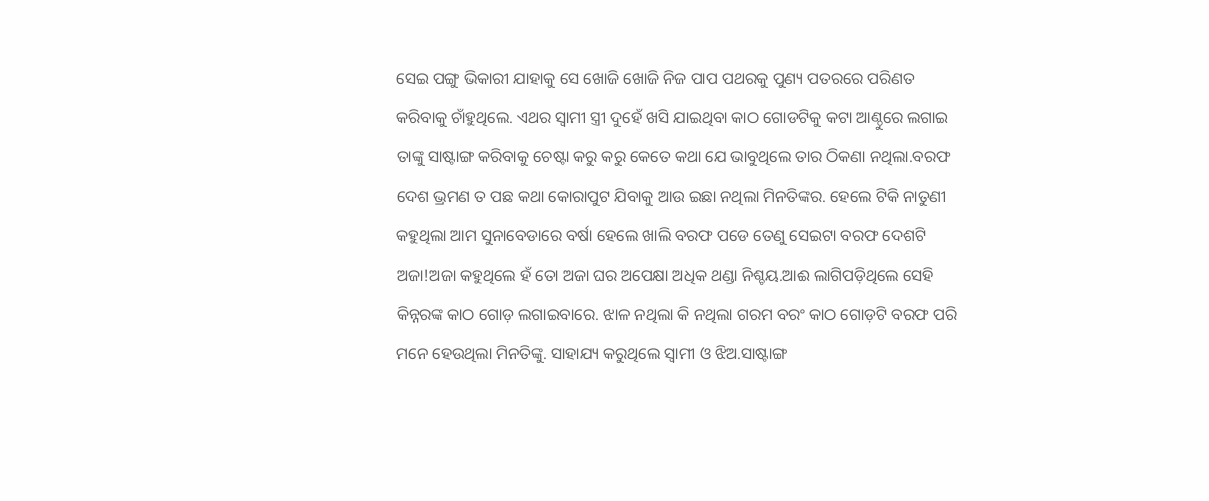ସେଇ ପଙ୍ଗୁ ଭିକାରୀ ଯାହାକୁ ସେ ଖୋଜି ଖୋଜି ନିଜ ପାପ ପଥରକୁ ପୁଣ୍ୟ ପତରରେ ପରିଣତ କରିବାକୁ ଚାଁହୁଥିଲେ. ଏଥର ସ୍ୱାମୀ ସ୍ତ୍ରୀ ଦୁହେଁ ଖସି ଯାଇଥିବା କାଠ ଗୋଡଟିକୁ କଟା ଆଣ୍ଠୁରେ ଲଗାଇ ତାଙ୍କୁ ସାଷ୍ଟାଙ୍ଗ କରିବାକୁ ଚେଷ୍ଟା କରୁ କରୁ କେତେ କଥା ଯେ ଭାବୁଥିଲେ ତାର ଠିକଣା ନଥିଲା.ବରଫ ଦେଶ ଭ୍ରମଣ ତ ପଛ କଥା କୋରାପୁଟ ଯିବାକୁ ଆଉ ଇଛା ନଥିଲା ମିନତିଙ୍କର. ହେଲେ ଟିକି ନାତୁଣୀ କହୁଥିଲା ଆମ ସୁନାବେଡାରେ ବର୍ଷା ହେଲେ ଖାଲି ବରଫ ପଡେ ତେଣୁ ସେଇଟା ବରଫ ଦେଶଟି ଅଜା!ଅଜା କହୁଥିଲେ ହଁ ତୋ ଅଜା ଘର ଅପେକ୍ଷା ଅଧିକ ଥଣ୍ଡା ନିଶ୍ଚୟ.ଆଈ ଲାଗିପଡ଼ିଥିଲେ ସେହି କିନ୍ନରଙ୍କ କାଠ ଗୋଡ଼ ଲଗାଇବାରେ. ଝାଳ ନଥିଲା କି ନଥିଲା ଗରମ ବରଂ କାଠ ଗୋଡ଼ଟି ବରଫ ପରି ମନେ ହେଉଥିଲା ମିନତିଙ୍କୁ. ସାହାଯ୍ୟ କରୁଥିଲେ ସ୍ୱାମୀ ଓ ଝିଅ.ସାଷ୍ଟାଙ୍ଗ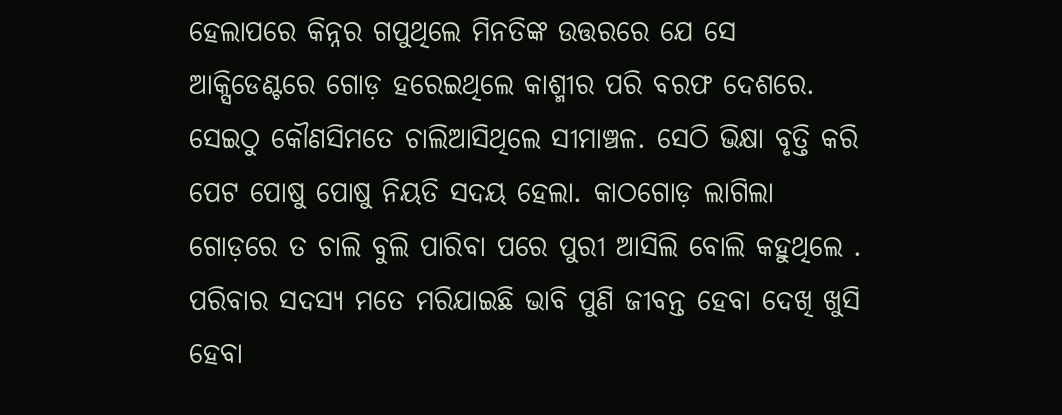ହେଲାପରେ କିନ୍ନର ଗପୁଥିଲେ ମିନତିଙ୍କ ଉତ୍ତରରେ ଯେ ସେ ଆକ୍ସିଡେଣ୍ଟରେ ଗୋଡ଼ ହରେଇଥିଲେ କାଶ୍ମୀର ପରି ବରଫ ଦେଶରେ. ସେଇଠୁ କୌଣସିମତେ ଚାଲିଆସିଥିଲେ ସୀମାଞ୍ଚଳ. ସେଠି ଭିକ୍ଷା ବୃତ୍ତି କରି ପେଟ ପୋଷୁ ପୋଷୁ ନିୟତି ସଦୟ ହେଲା. କାଠଗୋଡ଼ ଲାଗିଲା ଗୋଡ଼ରେ ତ ଚାଲି ବୁଲି ପାରିବା ପରେ ପୁରୀ ଆସିଲି ବୋଲି କହୁଥିଲେ . ପରିବାର ସଦସ୍ୟ ମତେ ମରିଯାଇଛି ଭାବି ପୁଣି ଜୀବନ୍ତ ହେବା ଦେଖି ଖୁସି ହେବା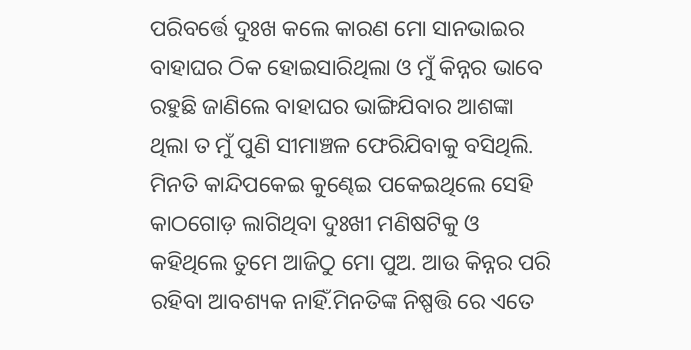ପରିବର୍ତ୍ତେ ଦୁଃଖ କଲେ କାରଣ ମୋ ସାନଭାଇର ବାହାଘର ଠିକ ହୋଇସାରିଥିଲା ଓ ମୁଁ କିନ୍ନର ଭାବେ ରହୁଛି ଜାଣିଲେ ବାହାଘର ଭାଙ୍ଗିଯିବାର ଆଶଙ୍କା ଥିଲା ତ ମୁଁ ପୁଣି ସୀମାଞ୍ଚଳ ଫେରିଯିବାକୁ ବସିଥିଲି. ମିନତି କାନ୍ଦିପକେଇ କୁଣ୍ଢେଇ ପକେଇଥିଲେ ସେହି କାଠଗୋଡ଼ ଲାଗିଥିବା ଦୁଃଖୀ ମଣିଷଟିକୁ ଓ କହିଥିଲେ ତୁମେ ଆଜିଠୁ ମୋ ପୁଅ. ଆଉ କିନ୍ନର ପରି ରହିବା ଆବଶ୍ୟକ ନାହିଁ.ମିନତିଙ୍କ ନିଷ୍ପତ୍ତି ରେ ଏତେ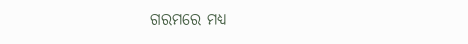ଗରମରେ ମଧ୍ୟ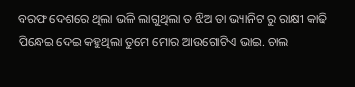ବରଫ ଦେଶରେ ଥିଲା ଭଳି ଲାଗୁଥିଲା ତ ଝିଅ ତା ଭ୍ୟାନିଟ ରୁ ରାକ୍ଷୀ କାଢି ପିନ୍ଧେଇ ଦେଇ କହୁଥିଲା ତୁମେ ମୋର ଆଉଗୋଟିଏ ଭାଇ. ଚାଲ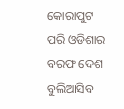କୋରାପୁଟ ପରି ଓଡିଶାର ବରଫ ଦେଶ ବୁଲିଆସିବ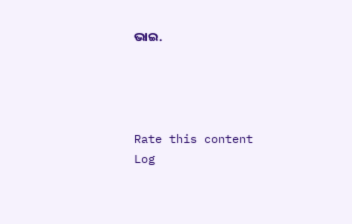ଭାଇ.




Rate this content
Log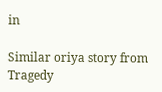in

Similar oriya story from Tragedy